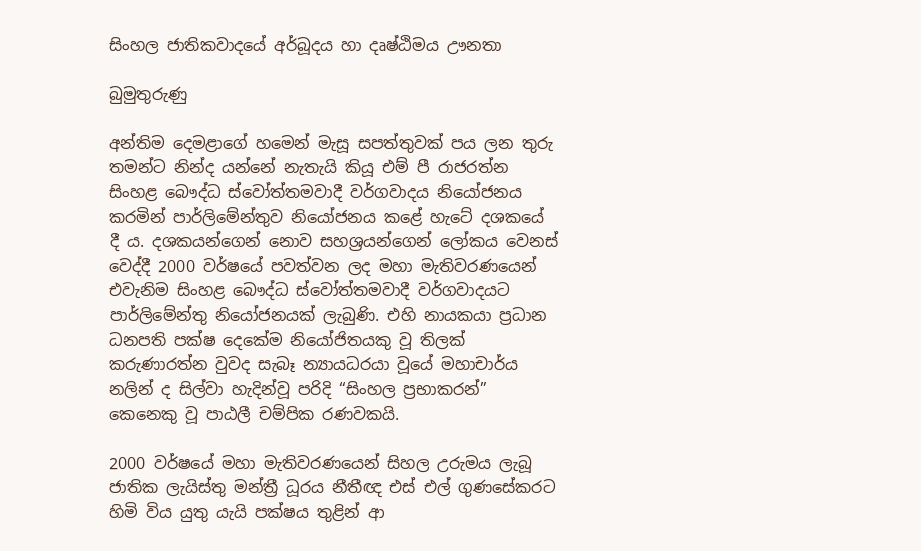සිංහල ජාතිකවාදයේ අර්බූදය හා දෘෂ්ඨිමය ඌනතා

බුමුතුරුණු

අන්තිම දෙමළාගේ හමෙන් මැසූ සපත්තුවක් පය ලන තුරු තමන්ට නින්ද යන්නේ නැතැයි කියූ එම් පී රාජරත්න සිංහළ බෞද්ධ ස්වෝත්තමවාදී වර්ගවාදය නියෝජනය කරමින් පාර්ලිමේන්තුව නියෝජනය කළේ හැටේ දශකයේ දී ය. දශකයන්ගෙන් නොව සහශ්‍රයන්ගෙන් ලෝකය වෙනස් වෙද්දී 2000 වර්ෂයේ පවත්වන ලද මහා මැතිවරණයෙන් එවැනිම සිංහළ බෞද්ධ ස්වෝත්තමවාදී වර්ගවාදයට පාර්ලිමේන්තු නියෝජනයක් ලැබුණි. එහි නායකයා ප්‍රධාන ධනපති පක්ෂ දෙකේම නියෝජිතයකු වූ තිලක් කරුණාරත්න වුවද සැබෑ න්‍යායධරයා වූයේ මහාචාර්ය නලින් ද සිල්වා හැදින්වූ පරිදි “සිංහල ප්‍රභාකරන්” කෙනෙකු වූ පාඨලී චම්පික රණවකයි.

2000 වර්ෂයේ මහා මැතිවරණයෙන් සිහල උරුමය ලැබූ ජාතික ලැයිස්තු මන්ත්‍රී ධූරය නීතීඥ එස් එල් ගුණසේකරට හිමි විය යුතු යැයි පක්ෂය තුළින් ආ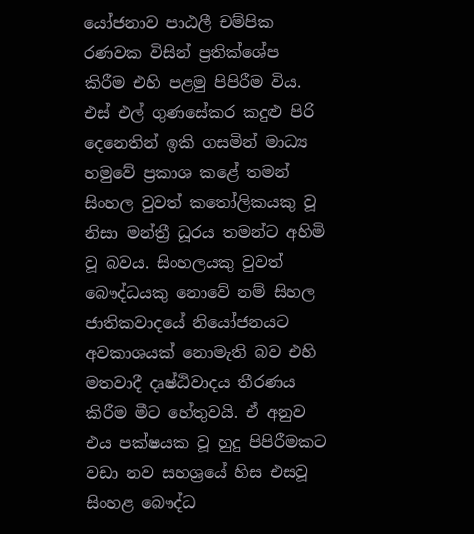යෝජනාව පාඨලී චම්පික රණවක විසින් ප්‍රතික්ශේප කිරීම එහි පළමු පිපිරීම විය. එස් එල් ගුණසේකර කදුළු පිරි දෙනෙතින් ඉකි ගසමින් මාධ්‍ය හමුවේ ප්‍රකාශ කළේ තමන් සිංහල වුවත් කතෝලිකයකු වූ නිසා මන්ත්‍රී ධූරය තමන්ට අහිමි වූ බවය. සිංහලයකු වුවත් බෞද්ධයකු නොවේ නම් සිහල ජාතිකවාදයේ නියෝජනයට අවකාශයක් නොමැති බව එහි මතවාදී දෘෂ්ඨිවාදය තීරණය කිරීම මීට හේතුවයි. ඒ අනුව එය පක්ෂයක වූ හුදු පිපිරීමකට වඩා නව සහශ්‍රයේ හිස එසවූ සිංහළ බෞද්ධ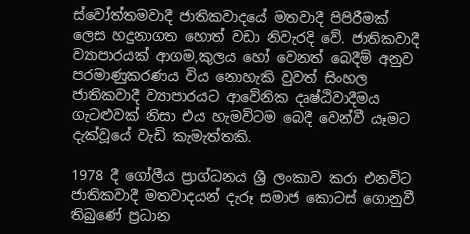ස්වෝත්තමවාදී ජාතිකවාදයේ මතවාදී පිපිරීමක් ලෙස හදුනාගත හොත් වඩා නිවැරදි වේ. ජාතිකවාදී ව්‍යාපාරයක් ආගම,කුලය හෝ වෙනත් බෙදීම් අනුව පරමාණුකරණය විය නොහැකි වුවත් සිංහල ජාතිකවාදී ව්‍යාපාරයට ආවේනික දෘෂ්ඨිවාදීමය ගැටළුවක් නිසා එය හැමවිටම බෙදී වෙන්වී යෑමට දැක්වූයේ වැඩි කැමැත්තකි.

1978 දී ගෝලීය ප්‍රාග්ධනය ශ්‍රී ලංකාව කරා එනවිට ජාතිකවාදී මතවාදයන් දැරූ සමාජ කොටස් ගොනුවී තිබුණේ ප්‍රධාන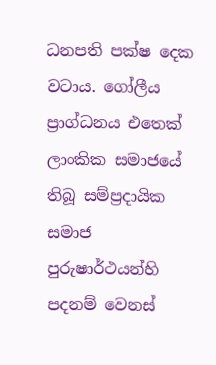ධනපති පක්ෂ දෙක වටාය. ගෝලීය ප්‍රාග්ධනය එතෙක් ලාංකික සමාජයේ තිබූ සම්ප්‍රදායික සමාජ පුරුෂාර්ථයන්හි පදනම් වෙනස්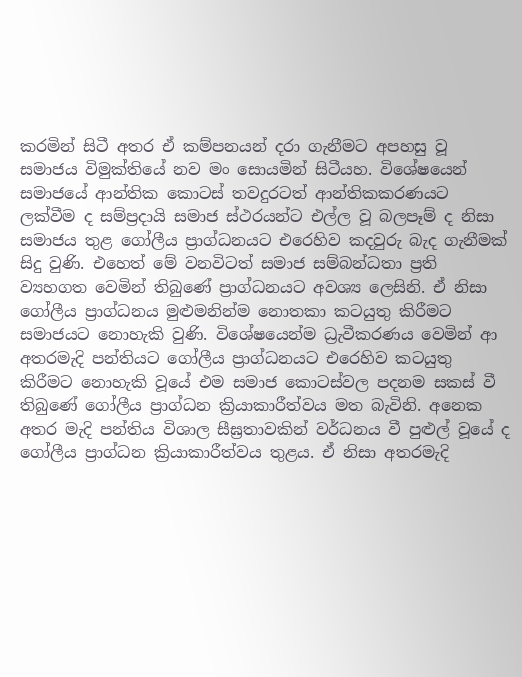කරමින් සිටී අතර ඒ කම්පනයන් දරා ගැනීමට අපහසු වූ සමාජය විමුක්තියේ නව මං සොයමින් සිටීයහ. විශේෂයෙන් සමාජයේ ආන්තික කොටස් තවදුරටත් ආන්තිකකරණයට ලක්වීම ද සම්ප්‍රදායි සමාජ ස්ථරයන්ට එල්ල වූ බලපෑම් ද නිසා සමාජය තුළ ගෝලීය ප්‍රාග්ධනයට එරෙහිව කදවුරු බැද ගැනීමක් සිදු වුණි. එහෙත් මේ වනවිටත් සමාජ සම්බන්ධතා ප්‍රති ව්‍යහගත වෙමින් තිබුණේ ප්‍රාග්ධනයට අවශ්‍ය ලෙසිනි. ඒ නිසා ගෝලීය ප්‍රාග්ධනය මුළුමනින්ම නොතකා කටයුතු කිරීමට සමාජයට නොහැකි වුණි. විශේෂයෙන්ම ධ්‍රැවීකරණය වෙමින් ආ අතරමැදි පන්තියට ගෝලීය ප්‍රාග්ධනයට එරෙහිව කටයුතු කිරීමට නොහැකි වූයේ එම සමාජ කොටස්වල පදනම සකස් වී තිබුණේ ගෝලීය ප්‍රාග්ධන ක්‍රියාකාරීත්වය මත බැවිනි. අනෙක අතර මැදි පන්තිය විශාල සීඝ්‍රතාවකින් වර්ධනය වී පුළුල් වූයේ ද ගෝලීය ප්‍රාග්ධන ක්‍රියාකාරීත්වය තුළය. ඒ නිසා අතරමැදි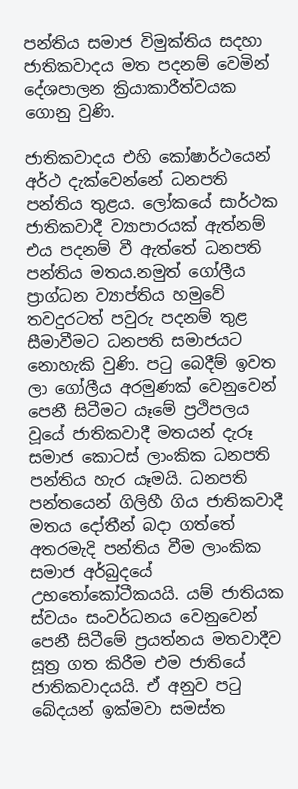පන්තිය සමාජ විමුක්තිය සදහා ජාතිකවාදය මත පදනම් වෙමින් දේශපාලන ක්‍රියාකාරීත්වයක ගොනු වුණි.

ජාතිකවාදය එහි කෝෂාර්ථයෙන් අර්ථ දැක්වෙන්නේ ධනපති පන්තිය තුළය. ලෝකයේ සාර්ථක ජාතිකවාදී ව්‍යාපාරයක් ඇත්නම් එය පදනම් වී ඇත්තේ ධනපති පන්තිය මතය.නමුත් ගෝලීය ප්‍රාග්ධන ව්‍යාප්තිය හමුවේ තවදුරටත් පවුරු පදනම් තුළ සීමාවීමට ධනපති සමාජයට නොහැකි වුණි. පටු බෙදීම් ඉවත ලා ගෝලීය අරමුණක් වෙනුවෙන් පෙනී සිටීමට යෑමේ ප්‍රථිපලය වූයේ ජාතිකවාදී මතයන් දැරූ සමාජ කොටස් ලාංකික ධනපති පන්තිය හැර යෑමයි. ධනපති පන්තයෙන් ගිලිහී ගිය ජාතිකවාදී මතය දෝතීන් බදා ගත්තේ අතරමැදි පන්තිය වීම ලාංකික සමාජ අර්බුදයේ උභතෝකෝටීකයයි. යම් ජාතියක ස්වයං සංවර්ධනය වෙනුවෙන් පෙනී සිටීමේ ප්‍රයත්නය මතවාදීව සූත්‍ර ගත කිරීම එම ජාතියේ ජාතිකවාදයයි. ඒ අනුව පටු බේදයන් ඉක්මවා සමස්ත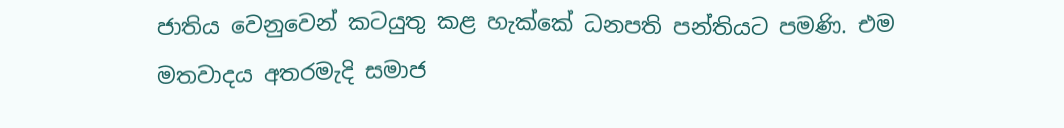ජාතිය වෙනුවෙන් කටයුතු කළ හැක්කේ ධනපති පන්තියට පමණි. එම මතවාදය අතරමැදි සමාජ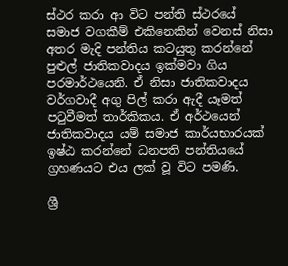ස්ථර කරා ආ විට පන්ති ස්ථරයේ සමාජ වගකීම් එකිනෙකින් වෙනස් නිසා අතර මැදි පන්තිය කටයුතු කරන්නේ පුළුල් ජාතිකවාදය ඉක්මවා ගිය පරමාර්ථයෙනි. ඒ නිසා ජාතිකවාදය වර්ගවාදී අගු පිල් කරා ඇදී යෑමත් පටුවීමත් තාර්කිකය. ඒ අර්ථයෙන් ජාතිකවාදය යම් සමාජ කාර්යභාරයක් ඉෂ්ඨ කරන්නේ ධනපති පන්තියයේ ග්‍රහණයට එය ලක් වූ විට පමණි.

ශ්‍රී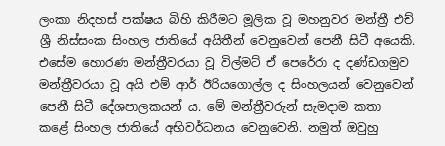ලංකා නිදහස් පක්ෂය බිහි කිරීමට මූලික වූ මහනුවර මන්ත්‍රී එච් ශ්‍රී නිස්සංක සිංහල ජාතියේ අයිතීන් වෙනුවෙන් පෙනී සිටී අයෙකි. එසේම හොරණ මන්ත්‍රීවරයා වූ විල්මට් ඒ පෙරේරා ද දණ්ඩගමුව මන්ත්‍රීවරයා වූ අයි එම් ආර් ඊරියගොල්ල ද සිංහලයන් වෙනුවෙන් පෙනී සිටී දේශපාලකයන් ය. මේ මන්ත්‍රීවරුන් සැමදාම කතා කළේ සිංහල ජාතියේ අභිවර්ධනය වෙනුවෙනි. නමුත් ඔවුහු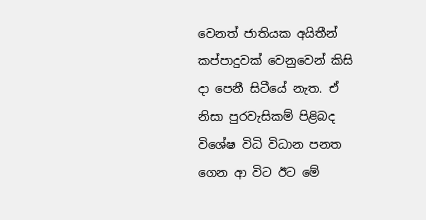වෙනත් ජාතියක අයිතීන් කප්පාදුවක් වෙනුවෙන් කිසි දා පෙනී සිටීයේ නැත. ඒ නිසා පුරවැසිකම් පිළිබද විශේෂ විධි විධාන පනත ගෙන ආ විට ඊට මේ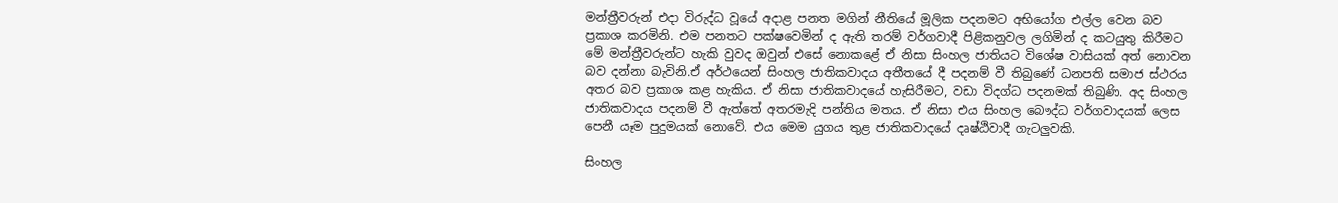මන්ත්‍රීවරුන් එදා විරුද්ධ වූයේ අදාළ පනත මගින් නීතියේ මූලික පදනමට අභියෝග එල්ල වෙන බව ප්‍රකාශ කරමිනි. එම පනතට පක්ෂවෙමින් ද ඇති තරම් වර්ගවාදී පිළිකනුවල ලගිමින් ද කටයුතු කිරීමට මේ මන්ත්‍රීවරුන්ට හැකි වුවද ඔවුන් එසේ නොකළේ ඒ නිසා සිංහල ජාතියට විශේෂ වාසියක් අත් නොවන බව දන්නා බැවිනි.ඒ අර්ථයෙන් සිංහල ජාතිකවාදය අතීතයේ දී පදනම් වී තිබුණේ ධනපති සමාජ ස්ථරය අතර බව ප්‍රකාශ කළ හැකිය. ඒ නිසා ජාතිකවාදයේ හැසිරීමට, වඩා විදග්ධ පදනමක් තිබුණි. අද සිංහල ජාතිකවාදය පදනම් වී ඇත්තේ අතරමැදි පන්තිය මතය. ඒ නිසා එය සිංහල බෞද්ධ වර්ගවාදයක් ලෙස පෙනී යෑම පුදුමයක් නොවේ. එය මෙම යුගය තුළ ජාතිකවාදයේ දෘෂ්ඨිවාදී ගැටලුවකි.

සිංහල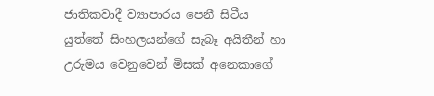ජාතිකවාදී ව්‍යාපාරය පෙනී සිටීය යුත්තේ සිංහලයන්ගේ සැබෑ අයිතීන් හා උරුමය වෙනුවෙන් මිසක් අනෙකාගේ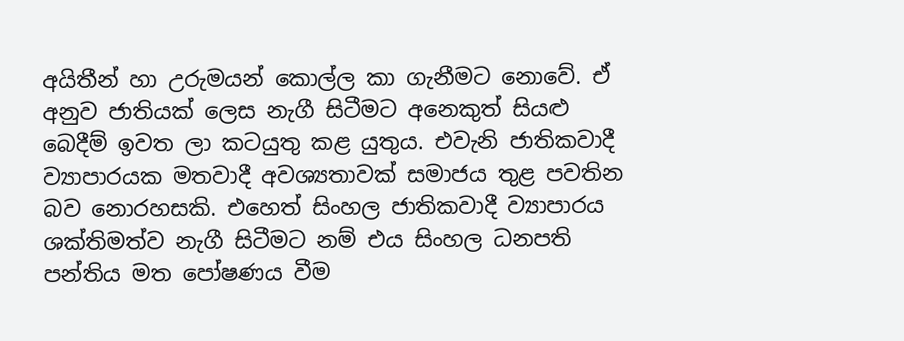අයිතීන් හා උරුමයන් කොල්ල කා ගැනීමට නොවේ. ඒ අනුව ජාතියක් ලෙස නැගී සිටීමට අනෙකුත් සියළු බෙදීම් ඉවත ලා කටයුතු කළ යුතුය. එවැනි ජාතිකවාදී ව්‍යාපාරයක මතවාදී අවශ්‍යතාවක් සමාජය තුළ පවතින බව නොරහසකි. එහෙත් සිංහල ජාතිකවාදී ව්‍යාපාරය ශක්තිමත්ව නැගී සිටීමට නම් එය සිංහල ධනපති පන්තිය මත පෝෂණය වීම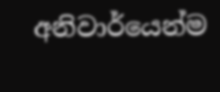අනිවාර්යෙන්ම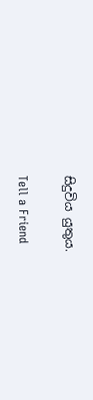සිදුවිය යුතුය.

Tell a Friend